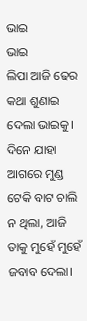ଭାଇ
ଭାଇ
ଲିପା ଆଜି ଢେର କଥା ଶୁଣାଇ ଦେଲା ଭାଇକୁ। ଦିନେ ଯାହା ଆଗରେ ମୁଣ୍ଡ ଟେକି ବାଟ ଚାଲି ନ ଥିଲା, ଆଜି ତାକୁ ମୁହେଁ ମୁହେଁ ଜବାବ ଦେଲା।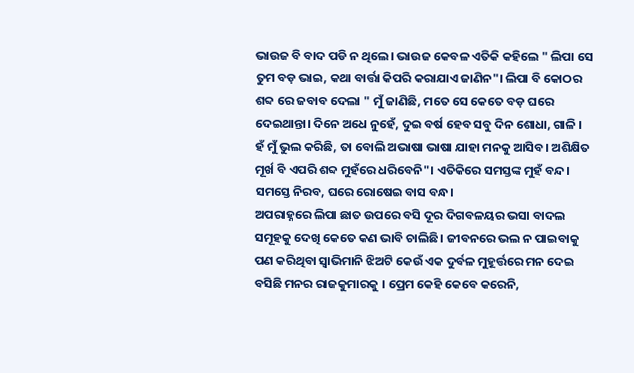ଭାଉଜ ବି ବାଦ ପଡି ନ ଥିଲେ। ଭାଉଜ କେବଳ ଏତିକି କହିଲେ " ଲିପା ସେ ତୁମ ବଡ଼ ଭାଇ, କଥା ବାର୍ତ୍ତା କିପରି କରାଯାଏ ଜାଣିନ"। ଲିପା ବି କୋଠର ଶବ୍ଦ ରେ ଜବାବ ଦେଲା " ମୁଁ ଜାଣିଛି, ମତେ ସେ କେତେ ବଡ଼ ଘରେ ଦେଇଥାନ୍ତା। ଦିନେ ଅଧେ ନୁହେଁ, ଦୁଇ ବର୍ଷ ହେବ ସବୁ ଦିନ ଶୋଧା, ଗାଳି । ହଁ ମୁଁ ଭୁଲ କରିଛି, ତା ବୋଲି ଅଭାଷା ଭାଷା ଯାହା ମନକୁ ଆସିବ। ଅଶିକ୍ଷିତ ମୂର୍ଖ ବି ଏପରି ଶବ୍ଦ ମୁହଁରେ ଧରିବେନି"। ଏତିକିରେ ସମସ୍ତଙ୍କ ମୁହଁ ବନ୍ଦ। ସମସ୍ତେ ନିରବ, ଘରେ ରୋଷେଇ ବାସ ବନ୍ଧ।
ଅପରାହ୍ନରେ ଲିପା ଛାତ ଉପରେ ବସି ଦୂର ଦିଗବଳୟର ଭସା ବାଦଲ ସମୂହକୁ ଦେଖି କେତେ କଣ ଭାବି ଚାଲିଛି। ଜୀବନରେ ଭଲ ନ ପାଇବାକୁ ପଣ କରିଥିବା ସ୍ୱାଭିମାନି ଝିଅଟି କେଉଁ ଏକ ଦୁର୍ବଳ ମୁହୂର୍ତ୍ତରେ ମନ ଦେଇ ବସିଛି ମନର ରାଜକୁମାରକୁ । ପ୍ରେମ କେହି କେବେ କରେନି,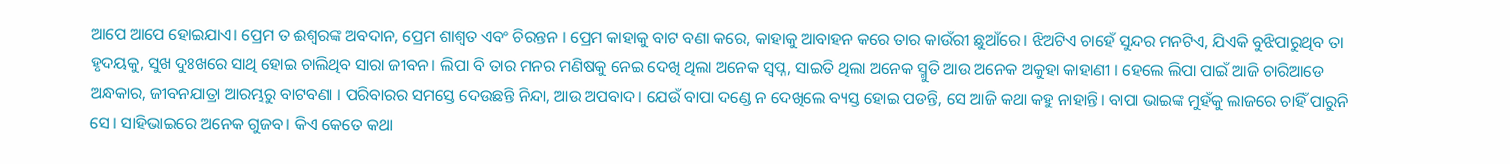ଆପେ ଆପେ ହୋଇଯାଏ। ପ୍ରେମ ତ ଈଶ୍ୱରଙ୍କ ଅବଦାନ, ପ୍ରେମ ଶାଶ୍ୱତ ଏବଂ ଚିରନ୍ତନ । ପ୍ରେମ କାହାକୁ ବାଟ ବଣା କରେ, କାହାକୁ ଆବାହନ କରେ ତାର କାଉଁରୀ ଛୁଆଁରେ। ଝିଅଟିଏ ଚାହେଁ ସୁନ୍ଦର ମନଟିଏ, ଯିଏକି ବୁଝିପାରୁଥିବ ତା ହୃଦୟକୁ, ସୁଖ ଦୁଃଖରେ ସାଥି ହୋଇ ଚାଲିଥିବ ସାରା ଜୀବନ। ଲିପା ବି ତାର ମନର ମଣିଷକୁ ନେଇ ଦେଖି ଥିଲା ଅନେକ ସ୍ବପ୍ନ, ସାଇତି ଥିଲା ଅନେକ ସ୍ମୁତି ଆଉ ଅନେକ ଅକୁହା କାହାଣୀ । ହେଲେ ଲିପା ପାଇଁ ଆଜି ଚାରିଆଡେ ଅନ୍ଧକାର, ଜୀବନଯାତ୍ରା ଆରମ୍ଭରୁ ବାଟବଣା । ପରିବାରର ସମସ୍ତେ ଦେଉଛନ୍ତି ନିନ୍ଦା, ଆଉ ଅପବାଦ। ଯେଉଁ ବାପା ଦଣ୍ଡେ ନ ଦେଖିଲେ ବ୍ୟସ୍ତ ହୋଇ ପଡନ୍ତି, ସେ ଆଜି କଥା କହୁ ନାହାନ୍ତି। ବାପା ଭାଇଙ୍କ ମୁହଁକୁ ଲାଜରେ ଚାହିଁ ପାରୁନି ସେ। ସାହିଭାଇରେ ଅନେକ ଗୁଜବ। କିଏ କେତେ କଥା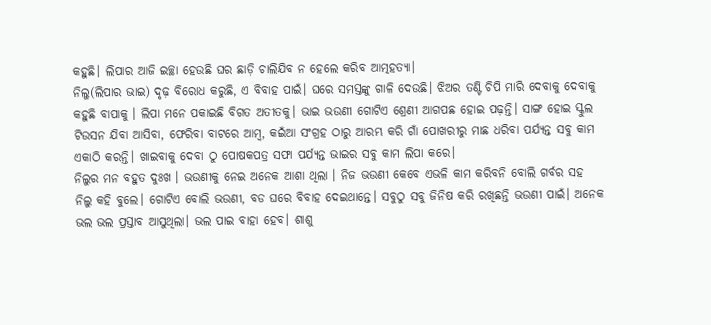କହୁଛି। ଲିପାର ଆଜି ଇଚ୍ଛା ହେଉଛି ଘର ଛାଡ଼ି ଚାଲିଯିବ ନ ହେଲେ କରିବ ଆତ୍ମହତ୍ୟା।
ନିଲୁ(ଲିପାର ଭାଇ) ଦୃଢ଼ ବିରୋଧ କରୁଛି, ଏ ବିବାହ ପାଇଁ। ଘରେ ସମସ୍ତଙ୍କୁ ଗାଳି ଦେଉଛି। ଝିଅର ତଣ୍ଟି ଚିପି ମାରି ଦେବାକୁ ଦେବାକୁ କହୁଛି ବାପାକୁ । ଲିପା ମନେ ପକାଇଛି ବିଗତ ଅତୀତକୁ। ଭାଇ ଭଉଣୀ ଗୋଟିଏ ଶ୍ରେଣୀ ଆଗପଛ ହୋଇ ପଢ଼ନ୍ତି। ସାଙ୍ଗ ହୋଇ ସ୍କୁଲ ଟିଉସନ ଯିବା ଆସିବା, ଫେରିବା ବାଟରେ ଆମ୍ବ, କଇଁଆ ସଂଗ୍ରହ ଠାରୁ ଆରମ୍ଭ କରି ଗାଁ ପୋଖରୀରୁ ମାଛ ଧରିବା ପର୍ଯ୍ୟନ୍ତ ସବୁ କାମ ଏକାଠି କରନ୍ତି। ଖାଇବାକୁ ଦେବା ଠୁ ପୋଷକପତ୍ର ସଫା ପର୍ଯ୍ୟନ୍ତ ଭାଇର ସବୁ କାମ ଲିପା କରେ।
ନିଲୁର ମନ ବହୁତ ଦୁଃଖ । ଭଉଣୀକୁ ନେଇ ଅନେକ ଆଶା ଥିଲା । ନିଜ ଭଉଣୀ କେବେ ଏଭଳି କାମ କରିବନି ବୋଲି ଗର୍ବର ସହ ନିଲୁ କହି ବୁଲେ। ଗୋଟିଏ ବୋଲି ଭଉଣୀ, ବଡ ଘରେ ବିବାହ ଦେଇଥାନ୍ତେ। ସବୁଠୁ ସବୁ ଜିନିଷ କରି ରଖିଛନ୍ତି ଭଉଣୀ ପାଇଁ। ଅନେକ ଭଲ ଭଲ ପ୍ରସ୍ତାବ ଆସୁଥିଲା। ଭଲ ପାଇ ବାହା ହେବ। ଶାଶୁ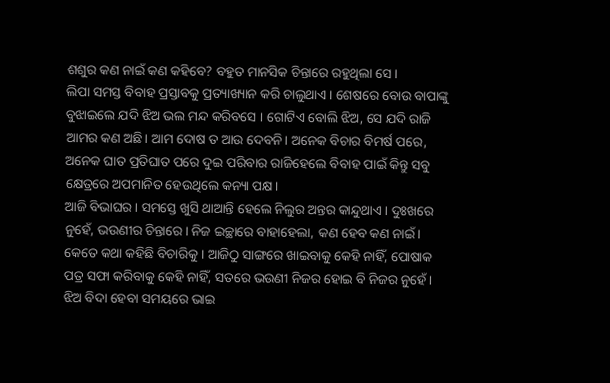ଶଶୁର କଣ ନାଇଁ କଣ କହିବେ? ବହୁତ ମାନସିକ ଚିନ୍ତାରେ ରହୁଥିଲା ସେ।
ଲିପା ସମସ୍ତ ବିବାହ ପ୍ରସ୍ତାବକୁ ପ୍ରତ୍ୟାଖ୍ୟାନ କରି ଚାଲୁଥାଏ। ଶେଷରେ ବୋଉ ବାପାଙ୍କୁ ବୁଝାଇଲେ ଯଦି ଝିଅ ଭଲ ମନ୍ଦ କରିବସେ । ଗୋଟିଏ ବୋଲି ଝିଅ, ସେ ଯଦି ରାଜି ଆମର କଣ ଅଛି। ଆମ ଦୋଷ ତ ଆଉ ଦେବନି। ଅନେକ ବିଚାର ବିମର୍ଷ ପରେ, ଅନେକ ଘାତ ପ୍ରତିଘାତ ପରେ ଦୁଇ ପରିବାର ରାଜିହେଲେ ବିବାହ ପାଇଁ କିନ୍ତୁ ସବୁ କ୍ଷେତ୍ରରେ ଅପମାନିତ ହେଉଥିଲେ କନ୍ୟା ପକ୍ଷ।
ଆଜି ବିଭାଘର । ସମସ୍ତେ ଖୁସି ଥାଆନ୍ତି ହେଲେ ନିଲୁର ଅନ୍ତର କାନ୍ଦୁଥାଏ। ଦୁଃଖରେ ନୁହେଁ, ଭଉଣୀର ଚିନ୍ତାରେ। ନିଜ ଇଚ୍ଛାରେ ବାହାହେଲା, କଣ ହେବ କଣ ନାଇଁ। କେତେ କଥା କହିଛି ବିଚାରିକୁ । ଆଜିଠୁ ସାଙ୍ଗରେ ଖାଇବାକୁ କେହି ନାହିଁ, ପୋଷାକ ପତ୍ର ସଫା କରିବାକୁ କେହି ନାହିଁ, ସତରେ ଭଉଣୀ ନିଜର ହୋଇ ବି ନିଜର ନୁହେଁ। ଝିଅ ବିଦା ହେବା ସମୟରେ ଭାଇ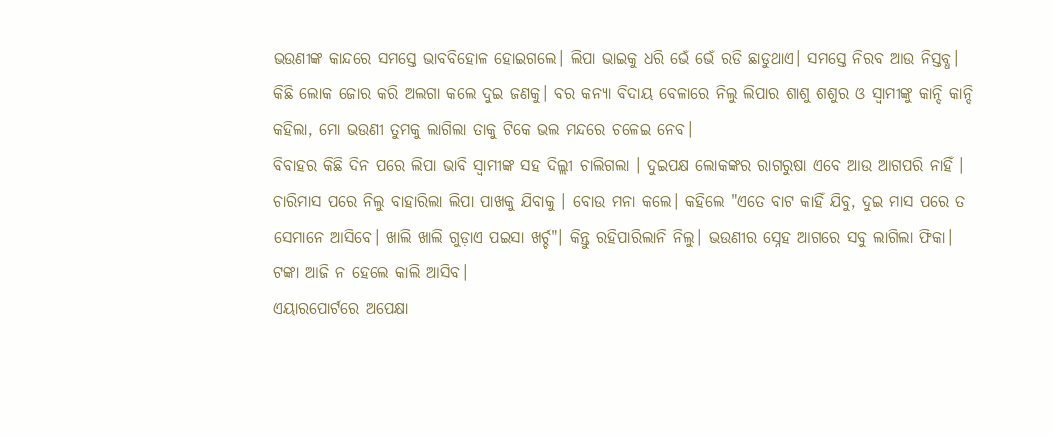ଭଉଣୀଙ୍କ କାନ୍ଦରେ ସମସ୍ତେ ଭାବବିହୋଳ ହୋଇଗଲେ। ଲିପା ଭାଇକୁ ଧରି ଭେଁ ଭେଁ ରଡି ଛାଡୁଥାଏ। ସମସ୍ତେ ନିରବ ଆଉ ନିସ୍ତବ୍ଧ। କିଛି ଲୋକ ଜୋର କରି ଅଲଗା କଲେ ଦୁଇ ଜଣକୁ। ବର କନ୍ୟା ବିଦାୟ ବେଳାରେ ନିଲୁ ଲିପାର ଶାଶୁ ଶଶୁର ଓ ସ୍ୱାମୀଙ୍କୁ କାନ୍ଦି କାନ୍ଦି କହିଲା, ମୋ ଭଉଣୀ ତୁମକୁ ଲାଗିଲା ତାକୁ ଟିକେ ଭଲ ମନ୍ଦରେ ଚଳେଇ ନେବ।
ବିବାହର କିଛି ଦିନ ପରେ ଲିପା ଭାବି ସ୍ୱାମୀଙ୍କ ସହ ଦିଲ୍ଲୀ ଚାଲିଗଲା । ଦୁଇପକ୍ଷ ଲୋକଙ୍କର ରାଗରୁଷା ଏବେ ଆଉ ଆଗପରି ନାହିଁ । ଚାରିମାସ ପରେ ନିଲୁ ବାହାରିଲା ଲିପା ପାଖକୁ ଯିବାକୁ । ବୋଉ ମନା କଲେ। କହିଲେ "ଏତେ ବାଟ କାହିଁ ଯିବୁ, ଦୁଇ ମାସ ପରେ ତ ସେମାନେ ଆସିବେ। ଖାଲି ଖାଲି ଗୁଡ଼ାଏ ପଇସା ଖର୍ଚ୍ଚ"। କିନ୍ତୁ ରହିପାରିଲାନି ନିଲୁ। ଭଉଣୀର ସ୍ନେହ ଆଗରେ ସବୁ ଲାଗିଲା ଫିକା। ଟଙ୍କା ଆଜି ନ ହେଲେ କାଲି ଆସିବ।
ଏୟାରପୋର୍ଟରେ ଅପେକ୍ଷା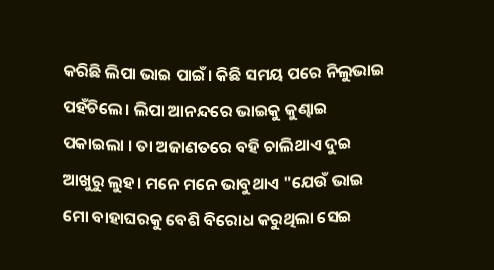କରିଛି ଲିପା ଭାଇ ପାଇଁ। କିଛି ସମୟ ପରେ ନିଲୁଭାଇ ପହଁଚିଲେ। ଲିପା ଆନନ୍ଦରେ ଭାଇକୁ କୁଣ୍ଢାଇ ପକାଇଲା । ତା ଅଜାଣତରେ ବହି ଚାଲିଥାଏ ଦୁଇ ଆଖୁରୁ ଲୁହ। ମନେ ମନେ ଭାବୁଥାଏ "ଯେଉଁ ଭାଇ ମୋ ବାହାଘରକୁ ବେଶି ବିରୋଧ କରୁଥିଲା ସେଇ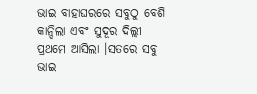ଭାଇ ବାହାଘରରେ ସବୁଠୁ ବେଶି କାନ୍ଦିଲା ଏବଂ ସୁଦୂର ଦିଲ୍ଲୀ ପ୍ରଥମେ ଆସିଲା ।ସତରେ ସବୁ ଭାଇ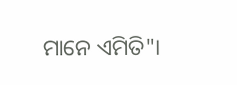ମାନେ ଏମିତି"।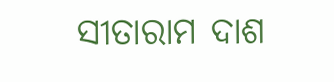ସୀତାରାମ ଦାଶ